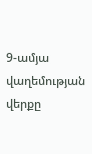9-ամյա վաղեմության վերքը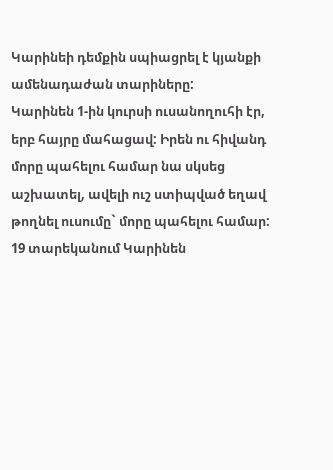Կարինեի դեմքին սպիացրել է կյանքի ամենադաժան տարիները:
Կարինեն 1-ին կուրսի ուսանողուհի էր, երբ հայրը մահացավ: Իրեն ու հիվանդ մորը պահելու համար նա սկսեց աշխատել, ավելի ուշ ստիպված եղավ թողնել ուսումը` մորը պահելու համար: 19 տարեկանում Կարինեն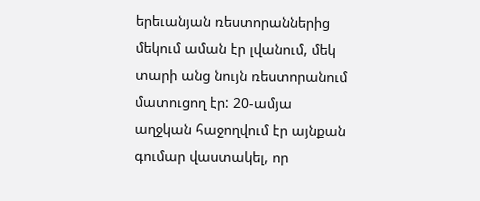երեւանյան ռեստորաններից մեկում աման էր լվանում, մեկ տարի անց նույն ռեստորանում մատուցող էր: 20-ամյա աղջկան հաջողվում էր այնքան գումար վաստակել, որ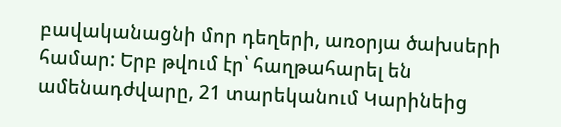բավականացնի մոր դեղերի, առօրյա ծախսերի համար: Երբ թվում էր՝ հաղթահարել են ամենադժվարը, 21 տարեկանում Կարինեից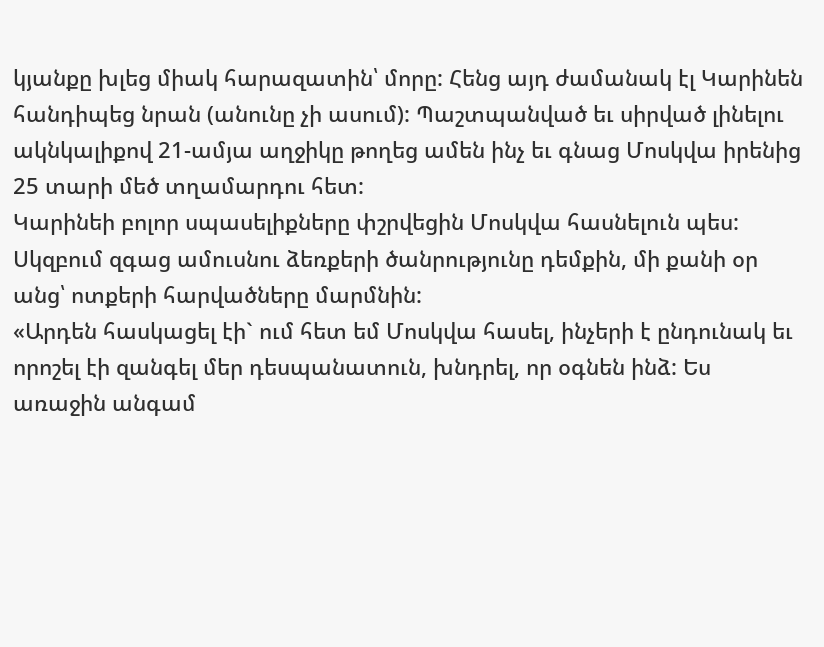կյանքը խլեց միակ հարազատին՝ մորը: Հենց այդ ժամանակ էլ Կարինեն հանդիպեց նրան (անունը չի ասում): Պաշտպանված եւ սիրված լինելու ակնկալիքով 21-ամյա աղջիկը թողեց ամեն ինչ եւ գնաց Մոսկվա իրենից 25 տարի մեծ տղամարդու հետ:
Կարինեի բոլոր սպասելիքները փշրվեցին Մոսկվա հասնելուն պես: Սկզբում զգաց ամուսնու ձեռքերի ծանրությունը դեմքին, մի քանի օր անց՝ ոտքերի հարվածները մարմնին:
«Արդեն հասկացել էի` ում հետ եմ Մոսկվա հասել, ինչերի է ընդունակ եւ որոշել էի զանգել մեր դեսպանատուն, խնդրել, որ օգնեն ինձ: Ես առաջին անգամ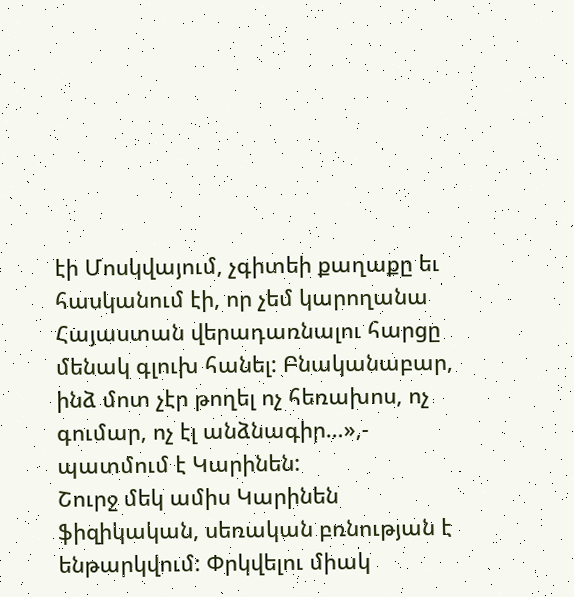էի Մոսկվայում, չգիտեի քաղաքը եւ հասկանում էի, որ չեմ կարողանա Հայաստան վերադառնալու հարցը մենակ գլուխ հանել: Բնականաբար, ինձ մոտ չէր թողել ոչ հեռախոս, ոչ գումար, ոչ էլ անձնագիր…»,- պատմում է Կարինեն:
Շուրջ մեկ ամիս Կարինեն ֆիզիկական, սեռական բռնության է ենթարկվում: Փրկվելու միակ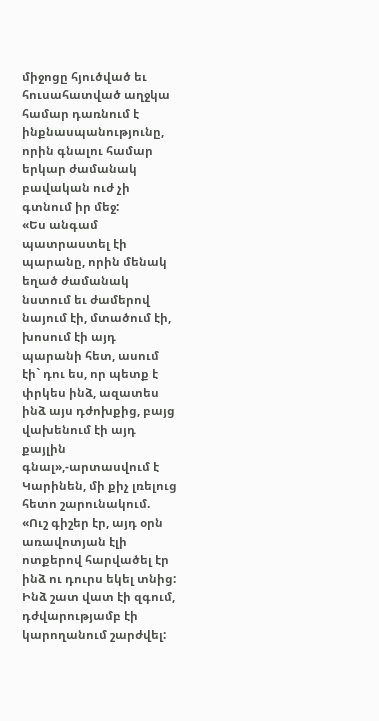միջոցը հյուծված եւ հուսահատված աղջկա համար դառնում է ինքնասպանությունը, որին գնալու համար երկար ժամանակ բավական ուժ չի գտնում իր մեջ:
«Ես անգամ պատրաստել էի պարանը, որին մենակ եղած ժամանակ նստում եւ ժամերով նայում էի, մտածում էի, խոսում էի այդ պարանի հետ, ասում էի` դու ես, որ պետք է փրկես ինձ, ազատես ինձ այս դժոխքից, բայց վախենում էի այդ քայլին գնալ»,-արտասվում է Կարինեն, մի քիչ լռելուց հետո շարունակում. «Ուշ գիշեր էր, այդ օրն առավոտյան էլի ոտքերով հարվածել էր ինձ ու դուրս եկել տնից: Ինձ շատ վատ էի զգում, դժվարությամբ էի կարողանում շարժվել: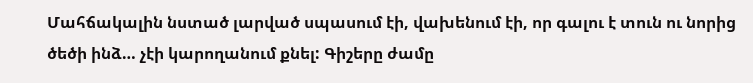Մահճակալին նստած լարված սպասում էի, վախենում էի, որ գալու է տուն ու նորից ծեծի ինձ… չէի կարողանում քնել: Գիշերը ժամը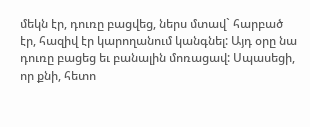մեկն էր, դուռը բացվեց, ներս մտավ` հարբած էր, հազիվ էր կարողանում կանգնել: Այդ օրը նա դուռը բացեց եւ բանալին մոռացավ: Սպասեցի, որ քնի, հետո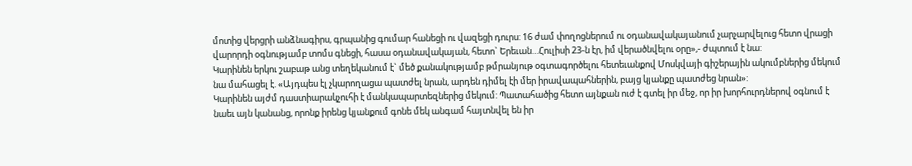մոտից վերցրի անձնագիրս, գրպանից գումար հանեցի ու վազեցի դուրս: 16 ժամ փողոցներում ու օդանավակայանում չարչարվելուց հետո վրացի վարորդի օգնությամբ տոմս գնեցի, հասա օդանավակայան, հետո` Երեւան…Հուլիսի 23-ն էր, իմ վերածնվելու օրը»,- ժպտում է նա:
Կարինեն երկու շաբաթ անց տեղեկանում է` մեծ քանակությամբ թմրանյութ օգտագործելու հետեւանքով Մոսկվայի գիշերային ակումբներից մեկում նա մահացել է. «Այդպես էլ չկարողացա պատժել նրան, արդեն դիմել էի մեր իրավապահներին, բայց կյանքը պատժեց նրան»:
Կարինեն այժմ դաստիարակչուհի է մանկապարտեզներից մեկում: Պատահածից հետո այնքան ուժ է գտել իր մեջ, որ իր խորհուրդներով օգնում է նաեւ այն կանանց, որոնք իրենց կյանքում գոնե մեկ անգամ հայտնվել են իր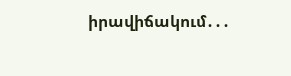իրավիճակում․․․